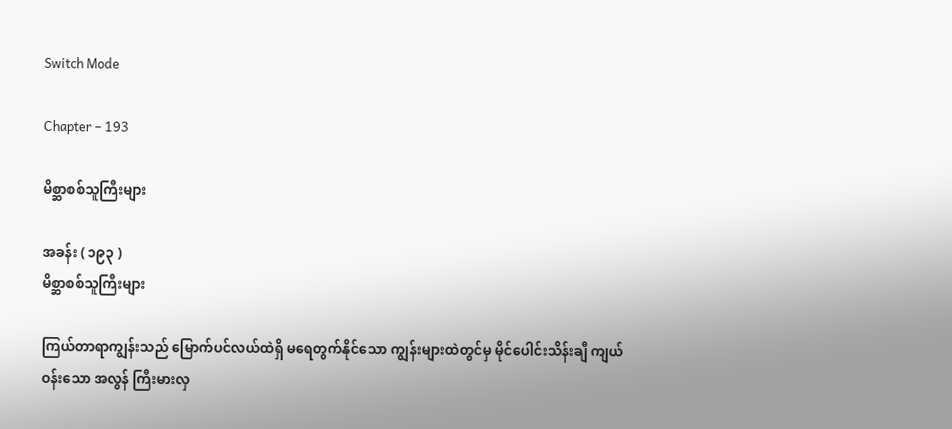Switch Mode

Chapter – 193

မိစ္ဆာစစ်သူကြီးများ

အခန်း ( ၁၉၃ )
မိစ္ဆာစစ်သူကြီးများ

ကြယ်တာရာကျွန်းသည် မြောက်ပင်လယ်ထဲရှိ မရေတွက်နိုင်သော ကျွန်းများထဲတွင်မှ မိုင်ပေါင်းသိန်းချီ ကျယ်ဝန်းသော အလွန် ကြီးမားလှ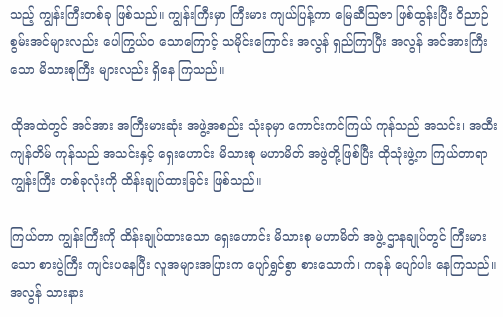သည့် ကျွန်းကြီးတစ်ခု ဖြစ်သည်။ ကျွန်းကြီးမှာ ကြီးမား ကျယ်ပြန့်ကာ မြေဆီဩဇာ ဖြစ်ထွန်းပြီး ဝိညာဉ် စွမ်းအင်များလည်း ပေါကြွယ်ဝ သောကြောင့် သမိုင်းကြောင်း အလွန် ရှည်ကြာပြီး အလွန် အင်အားကြီးသော မိသားစုကြီး များလည်း ရှိနေ ကြသည်။

ထိုအထဲတွင် အင်အား အကြီးမားဆုံး အဖွဲ့အစည်း သုံးခုမှာ ကောင်းကင်ကြယ် ကုန်သည် အသင်း၊ အထီးကျန်တိမ် ကုန်သည် အသင်းနှင့် ရှေးဟောင်း မိသားစု မဟာမိတ် အဖွဲတို့ဖြစ်ပြီး ထိုသုံးဖွဲ့က ကြယ်တာရာ ကျွန်းကြီး တစ်ခုလုံးကို ထိန်းချုပ်ထားခြင်း ဖြစ်သည်။

ကြယ်တာ ကျွန်းကြီးကို ထိန်းချုပ်ထားသော ရှေးဟောင်း မိသားစု မဟာမိတ် အဖွဲ့ ဌာနချုပ်တွင် ကြီးမားသော စားပွဲကြီး ကျင်းပနေပြီး လူအများအပြားက ပျော်ရွှင်စွာ စားသောက်၊ ကခုန် ပျော်ပါး နေကြသည်။ အလွန် သားနား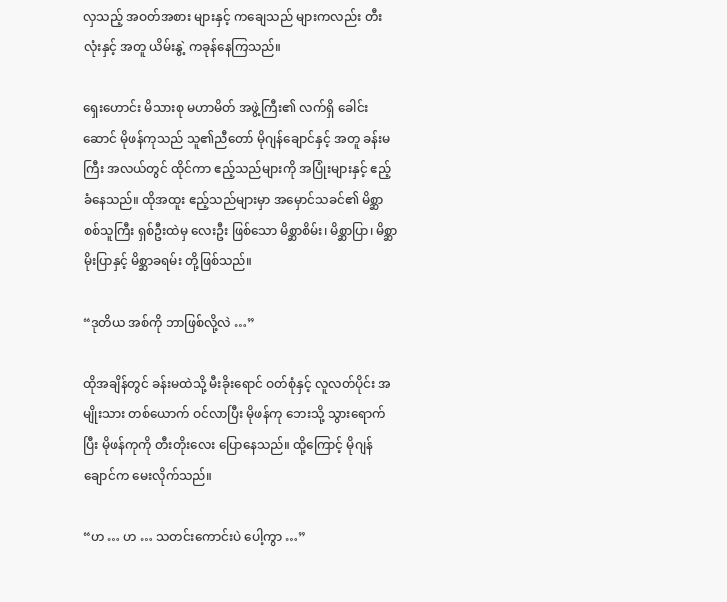လှသည့် အဝတ်အစား များနှင့် ကချေသည် များကလည်း တီးလုံးနှင့် အတူ ယိမ်းနွဲ့ ကခုန်နေကြသည်။

ရှေးဟောင်း မိသားစု မဟာမိတ် အဖွဲ့ကြီး၏ လက်ရှိ ခေါင်းဆောင် မိုဖန်ကုသည် သူ၏ညီတော် မိုဂျန်ချောင်နှင့် အတူ ခန်းမကြီး အလယ်တွင် ထိုင်ကာ ဧည့်သည်များကို အပြုံးများနှင့် ဧည့်ခံနေသည်။ ထိုအထူး ဧည့်သည်များမှာ အမှောင်သခင်၏ မိစ္ဆာစစ်သူကြီး ရှစ်ဦးထဲမှ လေးဦး ဖြစ်သော မိစ္ဆာစိမ်း၊ မိစ္ဆာပြာ၊ မိစ္ဆာမိုးပြာနှင့် မိစ္ဆာခရမ်း တို့ဖြစ်သည်။

“ဒုတိယ အစ်ကို ဘာဖြစ်လို့လဲ …”

ထိုအချိန်တွင် ခန်းမထဲသို့ မီးခိုးရောင် ဝတ်စုံနှင့် လူလတ်ပိုင်း အမျိုးသား တစ်ယောက် ဝင်လာပြီး မိုဖန်ကု ဘေးသို့ သွားရောက်ပြီး မိုဖန်ကုကို တီးတိုးလေး ပြောနေသည်။ ထို့ကြောင့် မိုဂျန်ချောင်က မေးလိုက်သည်။

“ဟ … ဟ … သတင်းကောင်းပဲ ပေါ့ကွာ …”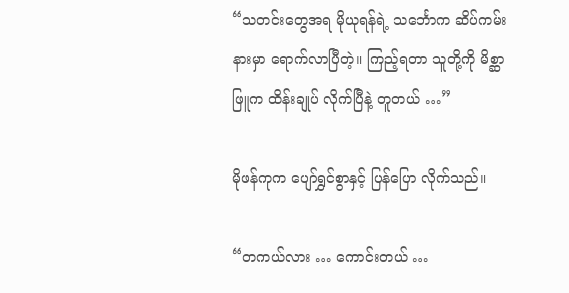“သတင်းတွေအရ မိုယုရန်ရဲ့ သင်္ဘောက ဆိပ်ကမ်းနားမှာ ရောက်လာပြီတဲ့။ ကြည့်ရတာ သူတို့ကို မိစ္ဆာဖြူက ထိန်းချုပ် လိုက်ပြီနဲ့ တူတယ် …”

မိုဖန်ကုက ပျော်ရွှင်စွာနှင့် ပြန်ပြော လိုက်သည်။

“တကယ်လား … ကောင်းတယ် …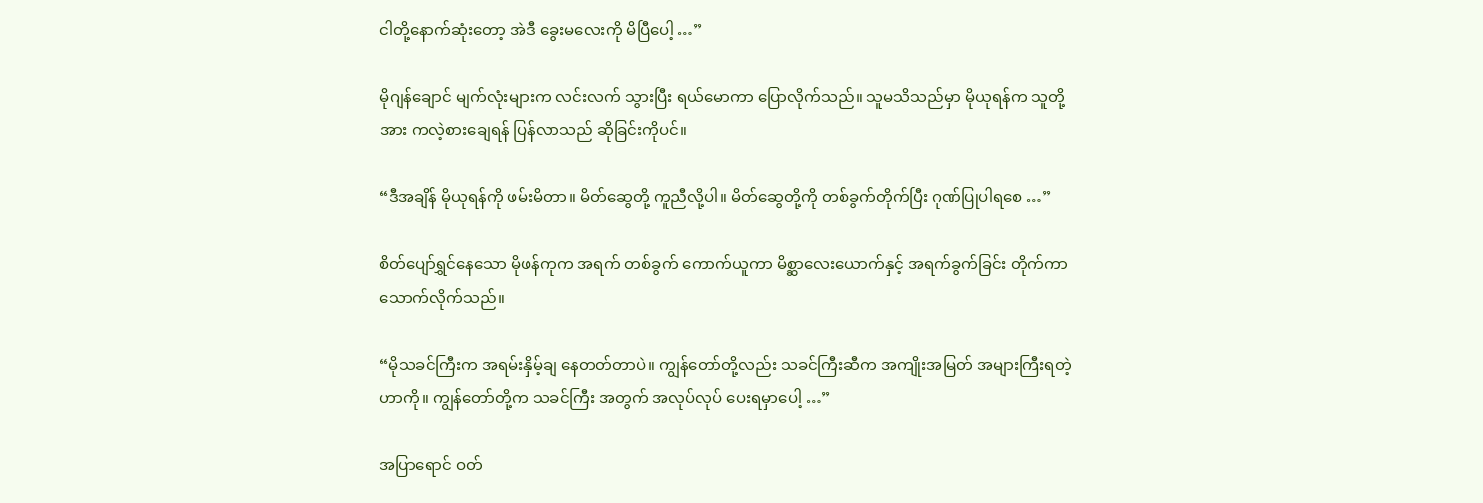ငါတို့နောက်ဆုံးတော့ အဲဒီ ခွေးမလေးကို မိပြီပေါ့ …”

မိုဂျန်ချောင် မျက်လုံးများက လင်းလက် သွားပြီး ရယ်မောကာ ပြောလိုက်သည်။ သူမသိသည်မှာ မိုယုရန်က သူတို့အား ကလဲ့စားချေရန် ပြန်လာသည် ဆိုခြင်းကိုပင်။

“ဒီအချိန် မိုယုရန်ကို ဖမ်းမိတာ။ မိတ်ဆွေတို့ ကူညီလို့ပါ။ မိတ်ဆွေတို့ကို တစ်ခွက်တိုက်ပြီး ဂုဏ်ပြုပါရစေ …”

စိတ်ပျော်ရွှင်နေသော မိုဖန်ကုက အရက် တစ်ခွက် ကောက်ယူကာ မိစ္ဆာလေးယောက်နှင့် အရက်ခွက်ခြင်း တိုက်ကာ သောက်လိုက်သည်။

“မိုသခင်ကြီးက အရမ်းနှိမ့်ချ နေတတ်တာပဲ။ ကျွန်တော်တို့လည်း သခင်ကြီးဆီက အကျိုးအမြတ် အများကြီးရတဲ့ဟာကို။ ကျွန်တော်တို့က သခင်ကြီး အတွက် အလုပ်လုပ် ပေးရမှာပေါ့ …”

အပြာရောင် ဝတ်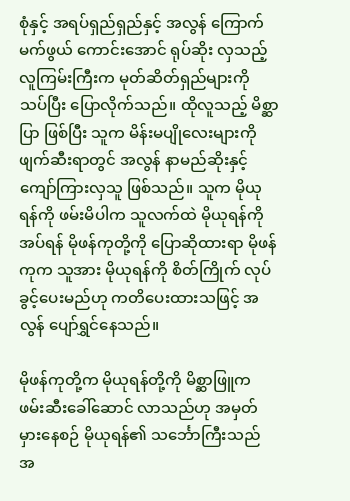စုံနှင့် အရပ်ရှည်ရှည်နှင့် အလွန် ကြောက်မက်ဖွယ် ကောင်းအောင် ရုပ်ဆိုး လှသည့် လူကြမ်းကြီးက မုတ်ဆိတ်ရှည်များကို သပ်ပြီး ပြောလိုက်သည်။ ထိုလူသည့် မိစ္ဆာပြာ ဖြစ်ပြီး သူက မိန်းမပျိုလေးများကို ဖျက်ဆီးရာတွင် အလွန် နာမည်ဆိုးနှင့် ကျော်ကြားလှသူ ဖြစ်သည်။ သူက မိုယုရန်ကို ဖမ်းမိပါက သူလက်ထဲ မိုယုရန်ကို အပ်ရန် မိုဖန်ကုတို့ကို ပြောဆိုထားရာ မိုဖန်ကုက သူအား မိုယုရန်ကို စိတ်ကြိုက် လုပ်ခွင့်ပေးမည်ဟု ကတိပေးထားသဖြင့် အလွန် ပျော်ရွှင်နေသည်။

မိုဖန်ကုတို့က မိုယုရန်တို့ကို မိစ္ဆာဖြူက ဖမ်းဆီးခေါ်ဆောင် လာသည်ဟု အမှတ်မှားနေစဉ် မိုယုရန်၏ သင်္ဘောကြီးသည် အ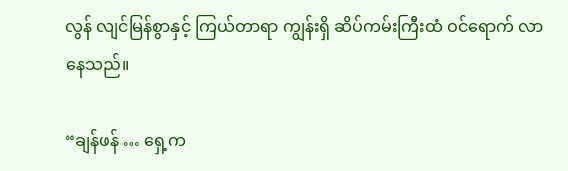လွန် လျင်မြန်စွာနှင့် ကြယ်တာရာ ကျွန်းရှိ ဆိပ်ကမ်းကြီးထံ ဝင်ရောက် လာနေသည်။

“ချန်ဖန် … ရှေ့က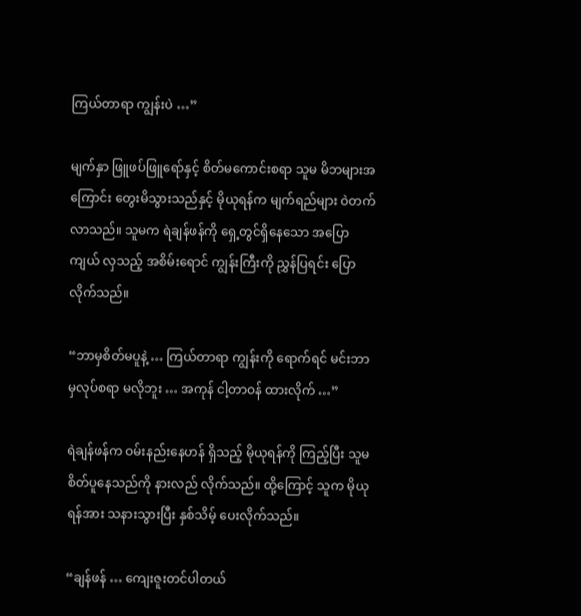ကြယ်တာရာ ကျွန်းပဲ …”

မျက်နှာ ဖြူဖပ်ဖြူရော်နှင့် စိတ်မကောင်းစရာ သူမ မိဘများအကြောင်း တွေးမိသွားသည်နှင့် မိုယုရန်က မျက်ရည်များ ဝဲတက်လာသည်။ သူမက ရဲချန်ဖန်ကို ရှေ့တွင်ရှိနေသော အပြောကျယ် လှသည့် အစိမ်းရောင် ကျွန်းကြီးကို ညွှန်ပြရင်း ပြောလိုက်သည်။

“ဘာမှစိတ်မပူနဲ့ … ကြယ်တာရာ ကျွန်းကို ရောက်ရင် မင်းဘာမှလုပ်စရာ မလိုဘူး … အကုန် ငါ့တာဝန် ထားလိုက် …”

ရဲချန်ဖန်က ဝမ်းနည်းနေဟန် ရှိသည့် မိုယုရန်ကို ကြည့်ပြီး သူမ စိတ်ပူနေသည်ကို နားလည် လိုက်သည်။ ထို့ကြောင့် သူက မိုယုရန်အား သနားသွားပြီး နှစ်သိမ့် ပေးလိုက်သည်။

“ချန်ဖန် … ကျေးဇူးတင်ပါတယ်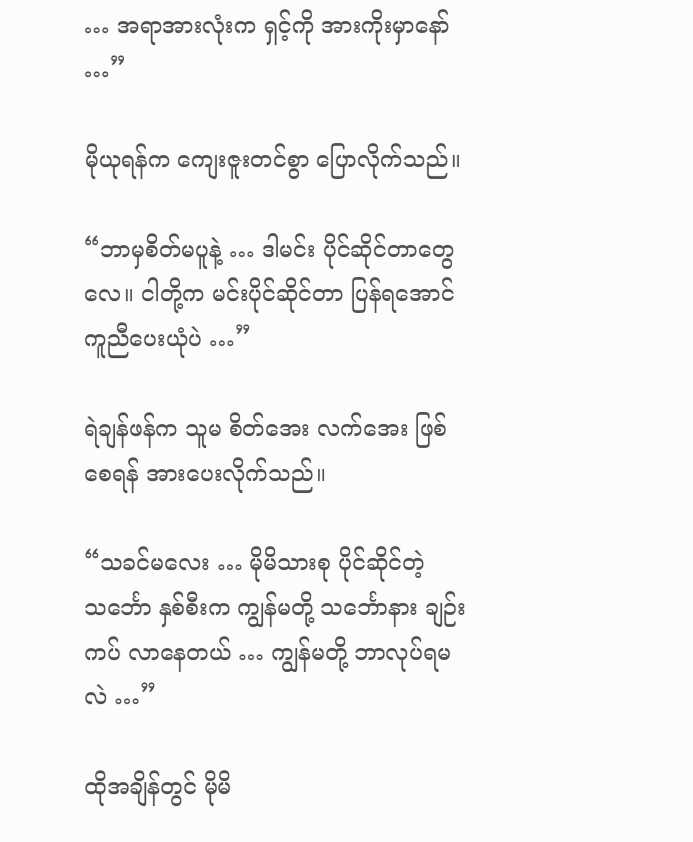… အရာအားလုံးက ရှင့်ကို အားကိုးမှာနော် …”

မိုယုရန်က ကျေးဇူးတင်စွာ ပြောလိုက်သည်။

“ဘာမှစိတ်မပူနဲ့ … ဒါမင်း ပိုင်ဆိုင်တာတွေလေ။ ငါတို့က မင်းပိုင်ဆိုင်တာ ပြန်ရအောင် ကူညီပေးယုံပဲ …”

ရဲချန်ဖန်က သူမ စိတ်အေး လက်အေး ဖြစ်စေရန် အားပေးလိုက်သည်။

“သခင်မလေး … မိုမိသားစု ပိုင်ဆိုင်တဲ့ သင်္ဘော နှစ်စီးက ကျွန်မတို့ သင်္ဘောနား ချဉ်းကပ် လာနေတယ် … ကျွန်မတို့ ဘာလုပ်ရမလဲ …”

ထိုအချိန်တွင် မိုမိ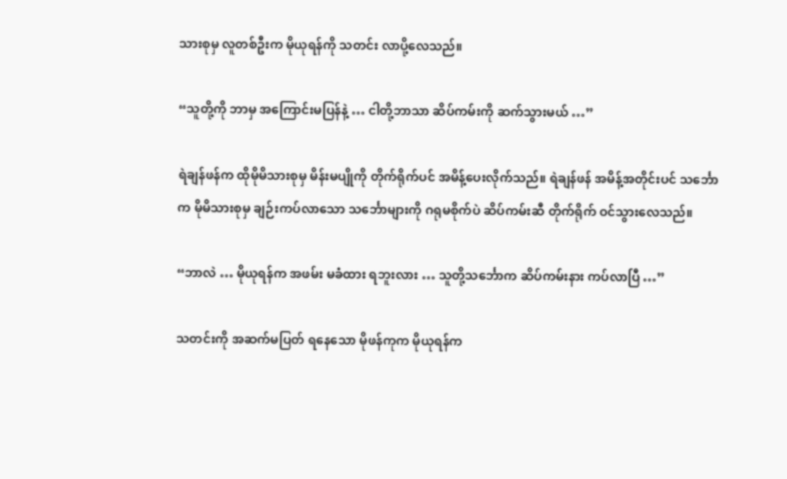သားစုမှ လူတစ်ဦးက မိုယုရန်ကို သတင်း လာပို့လေသည်။

“သူတို့ကို ဘာမှ အကြောင်းမပြန်နဲ့ … ငါတို့ဘာသာ ဆိပ်ကမ်းကို ဆက်သွားမယ် …”

ရဲချန်ဖန်က ထိုမိုမိသားစုမှ မိန်းမပျိုကို တိုက်ရိုက်ပင် အမိန့်ပေးလိုက်သည်။ ရဲချန်ဖန် အမိန့်အတိုင်းပင် သင်္ဘောက မိုမိသားစုမှ ချဉ်းကပ်လာသော သင်္ဘောများကို ဂရုမစိုက်ပဲ ဆိပ်ကမ်းဆီ တိုက်ရိုက် ဝင်သွားလေသည်။

“ဘာလဲ … မိုယုရန်က အဖမ်း မခံထား ရဘူးလား … သူတို့သင်္ဘောက ဆိပ်ကမ်းနား ကပ်လာပြီ …”

သတင်းကို အဆက်မပြတ် ရနေသော မိုဖန်ကုက မိုယုရန်က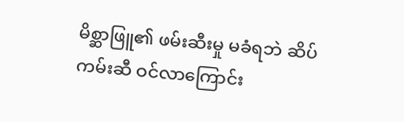မိစ္ဆာဖြူ၏ ဖမ်းဆီးမှု မခံရဘဲ ဆိပ်ကမ်းဆီ ဝင်လာကြောင်း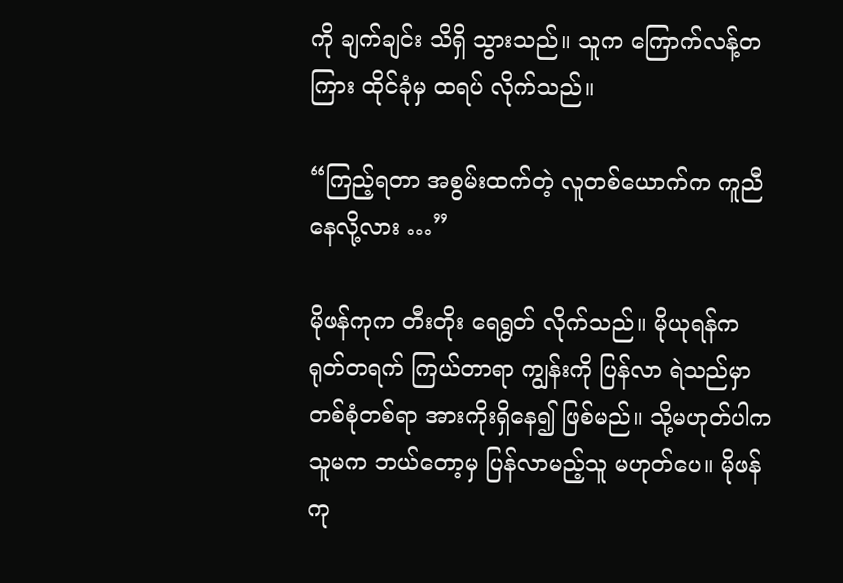ကို ချက်ချင်း သိရှိ သွားသည်။ သူက ကြောက်လန့်တကြား ထိုင်ခုံမှ ထရပ် လိုက်သည်။

“ကြည့်ရတာ အစွမ်းထက်တဲ့ လူတစ်ယောက်က ကူညီ နေလို့လား …”

မိုဖန်ကုက တီးတိုး ရေရွတ် လိုက်သည်။ မိုယုရန်က ရုတ်တရက် ကြယ်တာရာ ကျွန်းကို ပြန်လာ ရဲသည်မှာ တစ်စုံတစ်ရာ အားကိုးရှိနေ၍ ဖြစ်မည်။ သို့မဟုတ်ပါက သူမက ဘယ်တော့မှ ပြန်လာမည့်သူ မဟုတ်ပေ။ မိုဖန်ကု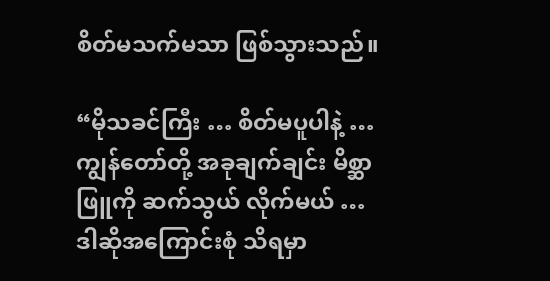စိတ်မသက်မသာ ဖြစ်သွားသည်။

“မိုသခင်ကြီး … စိတ်မပူပါနဲ့ … ကျွန်တော်တို့ အခုချက်ချင်း မိစ္ဆာဖြူကို ဆက်သွယ် လိုက်မယ် … ဒါဆိုအကြောင်းစုံ သိရမှာ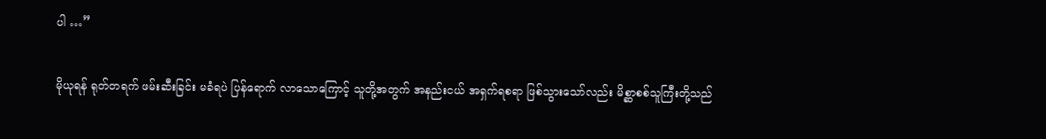ပါ …”

မိုယုရန် ရုတ်တရက် ဖမ်းဆီးခြင်း မခံရပဲ ပြန်ရောက် လာသောကြောင့် သူတို့အတွက် အနည်းငယ် အရှက်ရစရာ ဖြစ်သွားသော်လည်း မိစ္ဆာစစ်သူကြီးတို့သည်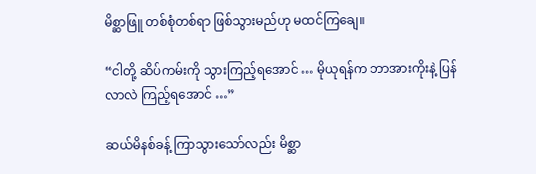မိစ္ဆာဖြူ တစ်စုံတစ်ရာ ဖြစ်သွားမည်ဟု မထင်ကြချေ။

“ငါတို့ ဆိပ်ကမ်းကို သွားကြည့်ရအောင် … မိုယုရန်က ဘာအားကိုးနဲ့ ပြန်လာလဲ ကြည့်ရအောင် …”

ဆယ်မိနစ်ခန့် ကြာသွားသော်လည်း မိစ္ဆာ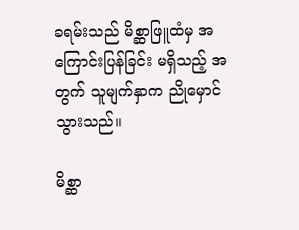ခရမ်းသည် မိစ္ဆာဖြူထံမှ အကြောင်းပြန်ခြင်း မရှိသည့် အတွက် သူမျက်နှာက ညိုမှောင်သွားသည်။

မိစ္ဆာ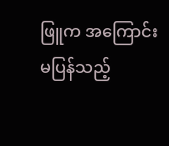ဖြူက အကြောင်း မပြန်သည့်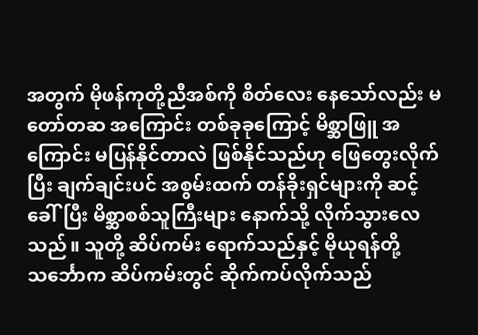အတွက် မိုဖန်ကုတို့ညီအစ်ကို စိတ်လေး နေသော်လည်း မတော်တဆ အကြောင်း တစ်ခုခုကြောင့် မိစ္ဆာဖြူ အကြောင်း မပြန်နိုင်တာလဲ ဖြစ်နိုင်သည်ဟု ဖြေတွေးလိုက်ပြီး ချက်ချင်းပင် အစွမ်းထက် တန်ခိုးရှင်များကို ဆင့်ခေါ်ပြီး မိစ္ဆာစစ်သူကြီးများ နောက်သို့ လိုက်သွားလေသည်။ သူတို့ ဆိပ်ကမ်း ရောက်သည်နှင့် မိုယုရန်တို့ သင်္ဘောက ဆိပ်ကမ်းတွင် ဆိုက်ကပ်လိုက်သည်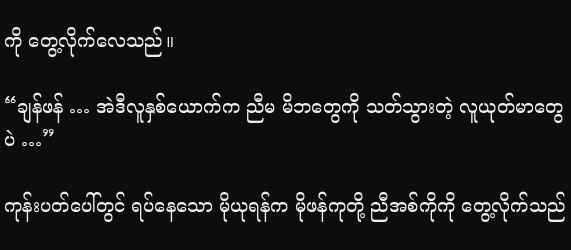ကို တွေ့လိုက်လေသည်။

“ချန်ဖန် … အဲဒီလူနှစ်ယောက်က ညီမ မိဘတွေကို သတ်သွားတဲ့ လူယုတ်မာတွေပဲ …”

ကုန်းပတ်ပေါ်တွင် ရပ်နေသော မိုယုရန်က မိုဖန်ကုတို့ ညီအစ်ကိုကို တွေ့လိုက်သည်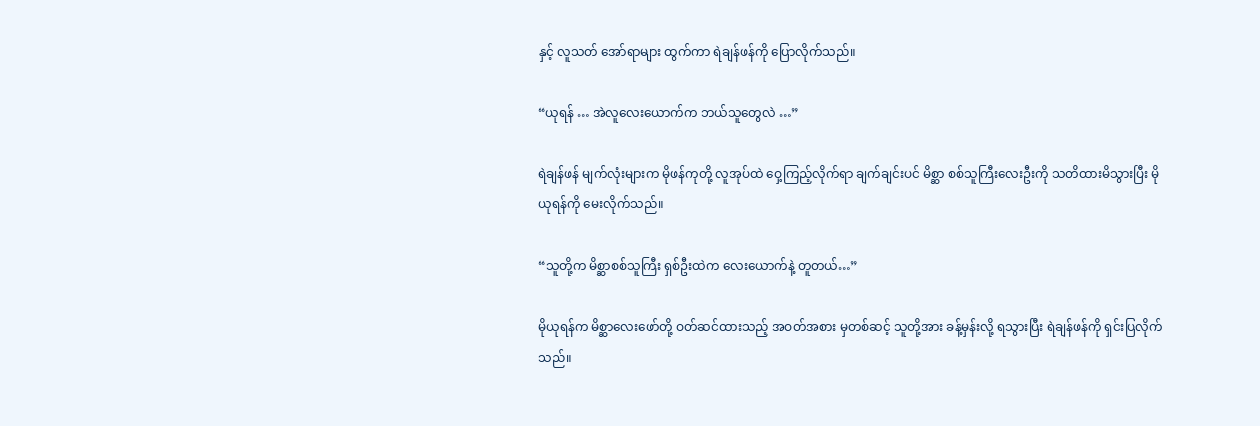နှင့် လူသတ် အော်ရာများ ထွက်ကာ ရဲချန်ဖန်ကို ပြောလိုက်သည်။

“ယုရန် … အဲလူလေးယောက်က ဘယ်သူတွေလဲ …”

ရဲချန်ဖန် မျက်လုံးများက မိုဖန်ကုတို့ လူအုပ်ထဲ ဝှေ့ကြည့်လိုက်ရာ ချက်ချင်းပင် မိစ္ဆာ စစ်သူကြီးလေးဦးကို သတိထားမိသွားပြီး မိုယုရန်ကို မေးလိုက်သည်။

“သူတို့က မိစ္ဆာစစ်သူကြီး ရှစ်ဦးထဲက လေးယောက်နဲ့ တူတယ်…”

မိုယုရန်က မိစ္ဆာလေးဖော်တို့ ဝတ်ဆင်ထားသည့် အဝတ်အစား မှတစ်ဆင့် သူတို့အား ခန့်မှန်းလို့ ရသွားပြီး ရဲချန်ဖန်ကို ရှင်းပြလိုက်သည်။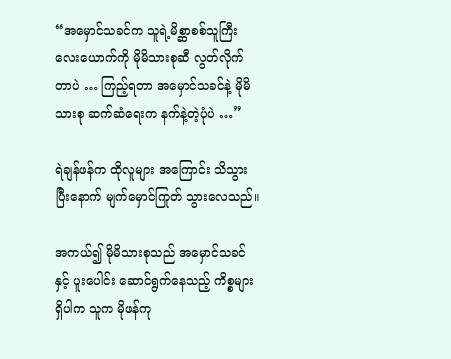“အမှောင်သခင်က သူရဲ့မိစ္ဆာစစ်သူကြီး လေးယောက်ကို မိုမိသားစုဆီ လွတ်လိုက်တာပဲ … ကြည့်ရတာ အမှောင်သခင်နဲ့ မိုမိသားစု ဆက်ဆံရေးက နက်နဲ့တဲ့ပုံပဲ …”

ရဲချန်ဖန်က ထိုလူများ အကြောင်း သိသွားပြီးနောက် မျက်မှောင်ကြုတ် သွားလေသည်။

အကယ်၍ မိုမိသားစုသည် အမှောင်သခင်နှင့် ပူးပေါင်း ဆောင်ရွက်နေသည့် ကိစ္စများ ရှိပါက သူက မိုဖန်ကု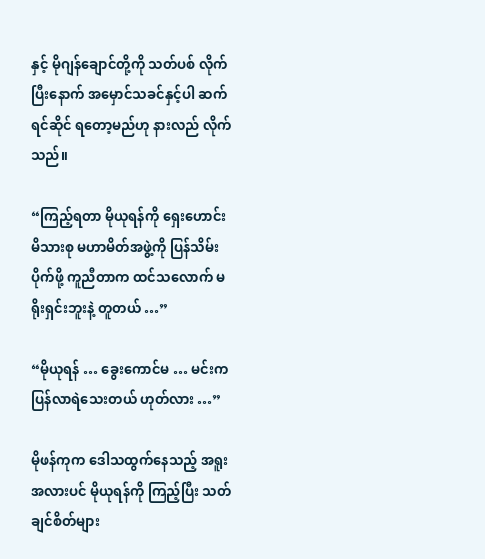နှင့် မိုဂျန်ချောင်တို့ကို သတ်ပစ် လိုက်ပြီးနောက် အမှောင်သခင်နှင့်ပါ ဆက်ရင်ဆိုင် ရတော့မည်ဟု နားလည် လိုက်သည်။

“ကြည့်ရတာ မိုယုရန်ကို ရှေးဟောင်း မိသားစု မဟာမိတ်အဖွဲ့ကို ပြန်သိမ်းပိုက်ဖို့ ကူညီတာက ထင်သလောက် မရိုးရှင်းဘူးနဲ့ တူတယ် …”

“မိုယုရန် … ခွေးကောင်မ … မင်းက ပြန်လာရဲသေးတယ် ဟုတ်လား …”

မိုဖန်ကုက ဒေါသထွက်နေသည့် အရူးအလားပင် မိုယုရန်ကို ကြည့်ပြီး သတ်ချင်စိတ်များ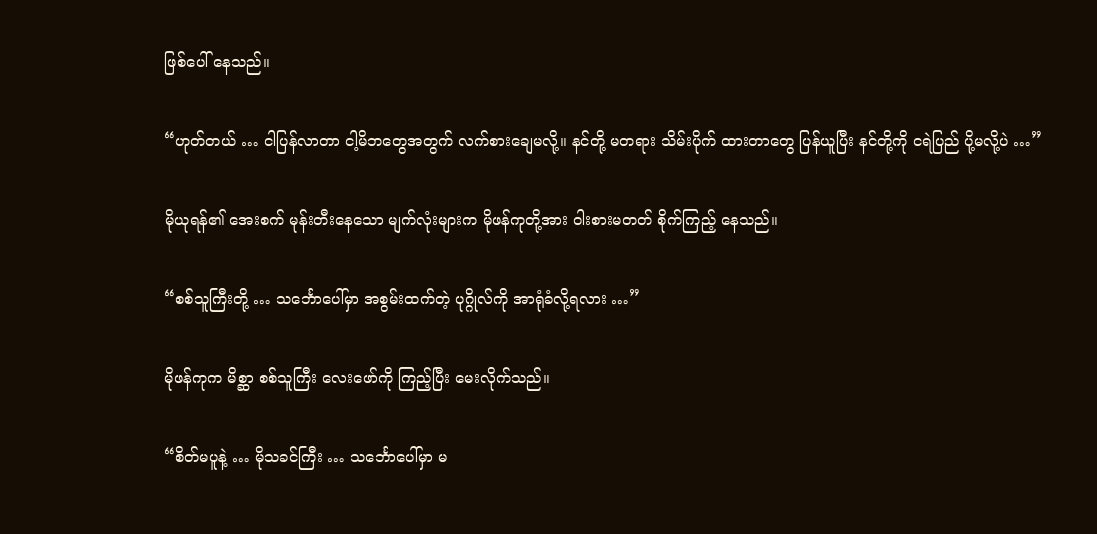ဖြစ်ပေါ် နေသည်။

“ဟုတ်တယ် … ငါပြန်လာတာ ငါ့မိဘတွေအတွက် လက်စားချေမလို့။ နင်တို့ မတရား သိမ်းပိုက် ထားတာတွေ ပြန်ယူပြီး နင်တို့ကို ငရဲပြည် ပို့မလို့ပဲ …”

မိုယုရန်၏ အေးစက် မုန်းတီးနေသော မျက်လုံးများက မိုဖန်ကုတို့အား ဝါးစားမတတ် စိုက်ကြည့် နေသည်။

“စစ်သူကြီးတို့ … သင်္ဘောပေါ်မှာ အစွမ်းထက်တဲ့ ပုဂ္ဂိုလ်ကို အာရုံခံလို့ရလား …”

မိုဖန်ကုက မိစ္ဆာ စစ်သူကြီး လေးဖော်ကို ကြည့်ပြီး မေးလိုက်သည်။

“စိတ်မပူနဲ့ … မိုသခင်ကြီး … သင်္ဘောပေါ်မှာ မ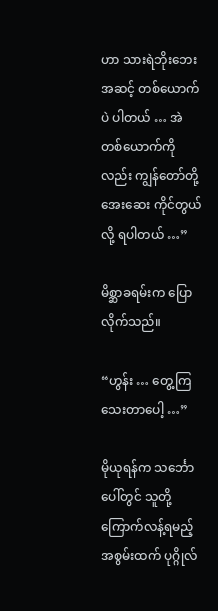ဟာ သားရဲဘိုးဘေး အဆင့် တစ်ယောက်ပဲ ပါတယ် … အဲတစ်ယောက်ကိုလည်း ကျွန်တော်တို့‌ အေးဆေး ကိုင်တွယ်လို့ ရပါတယ် …”

မိစ္ဆာခရမ်းက ပြောလိုက်သည်။

“ဟွန်း … တွေ့ကြသေးတာပေါ့ …”

မိုယုရန်က သင်္ဘောပေါ်တွင် သူတို့ ကြောက်လန့်ရမည့် အစွမ်းထက် ပုဂ္ဂိုလ်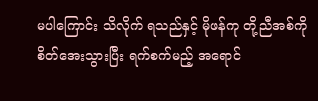မပါကြောင်း သိလိုက် ရသည်နှင့် မိုဖန်ကု တို့ညီအစ်ကို စိတ်အေးသွားပြီး ရက်စက်မည့် အရောင်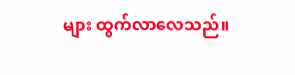များ ထွက်လာလေသည်။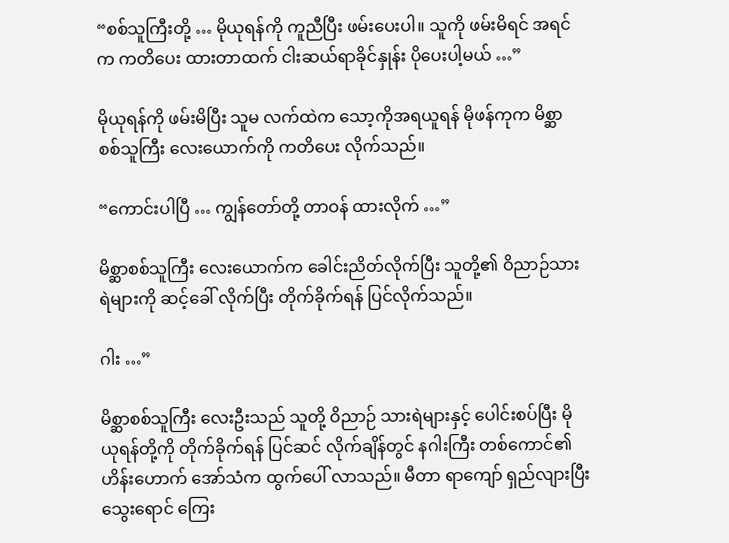“စစ်သူကြီးတို့ … မိုယုရန်ကို ကူညီပြီး ဖမ်းပေးပါ။ သူကို ဖမ်းမိရင် အရင်က ကတိပေး ထားတာထက် ငါးဆယ်ရာခိုင်နှုန်း ပိုပေးပါ့မယ် …”

မိုယုရန်ကို ဖမ်းမိပြီး သူမ လက်ထဲက သော့ကိုအရယူရန် မိုဖန်ကုက မိစ္ဆာ စစ်သူကြီး လေးယောက်ကို ကတိပေး လိုက်သည်။

“ကောင်းပါပြီ … ကျွန်တော်တို့ တာဝန် ထားလိုက် …”

မိစ္ဆာစစ်သူကြီး လေးယောက်က ခေါင်းညိတ်လိုက်ပြီး သူတို့၏ ဝိညာဉ်သားရဲများကို ဆင့်ခေါ် လိုက်ပြီး တိုက်ခိုက်ရန် ပြင်လိုက်သည်။

ဂါး …”

မိစ္ဆာစစ်သူကြီး လေးဦးသည် သူတို့ ဝိညာဉ် သားရဲများနှင့် ပေါင်းစပ်ပြီး မိုယုရန်တို့ကို တိုက်ခိုက်ရန် ပြင်ဆင် လိုက်ချိန်တွင် နဂါးကြီး တစ်ကောင်၏ ဟိန်းဟောက် အော်သံက ထွက်ပေါ် လာသည်။ မီတာ ရာကျော် ရှည်လျားပြီး သွေးရောင် ကြေး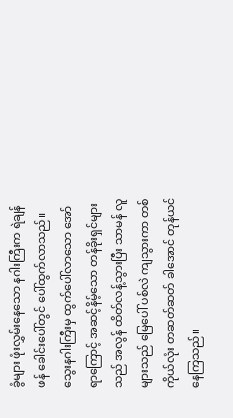ခွံများ ဖုံးလွှမ်းနေသော နဂါးကြီးက ရဲချန်ဖန် ခေါင်းပေါ်တွင် ပေါ်ထွက်လာသည်။ သွေးနဂါးကြီးမှ ထွက်ပေါ်လာသော အော်ရာကြောင့် အဆင့်နိမ့်သော တန်ခိုးရှင်များသည် အလွန် ထိတ်လန့်သွားပြီး သာမန် လူများသည် မြေပေါ် ပစ်လဲ ကျသွားကာ တစ်ကိုယ်လုံး တဆတ်ဆတ် ခါအောင် တုန်ယင် နေကြသည်။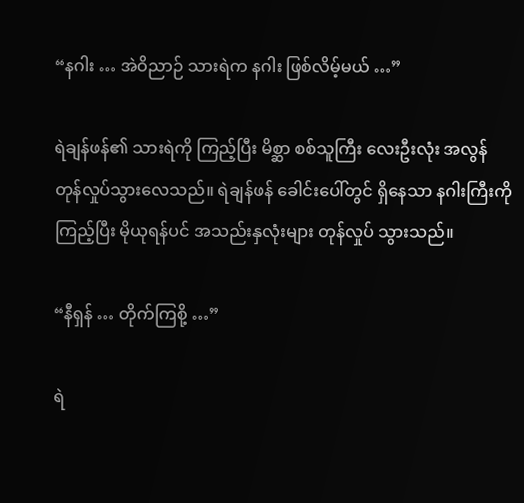“နဂါး … အဲဝိညာဉ် သားရဲက နဂါး ဖြစ်လိမ့်မယ် …”

ရဲချန်ဖန်၏ သားရဲကို ကြည့်ပြီး မိစ္ဆာ စစ်သူကြီး လေးဦးလုံး အလွန် တုန်လှုပ်သွားလေသည်။ ရဲချန်ဖန် ခေါင်းပေါ်တွင် ရှိနေသာ နဂါးကြီးကို ကြည့်ပြီး မိုယုရန်ပင် အသည်းနှလုံးများ တုန်လှုပ် သွားသည်။

“နီရှန် … တိုက်ကြစို့ …”

ရဲ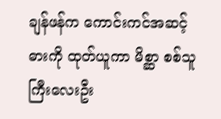ချန်ဖန်က ကောင်းကင်အဆင့် ဓားကို ထုတ်ယူကာ မိစ္ဆာ စစ်သူကြီးလေးဦး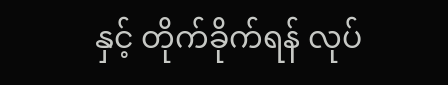နှင့် တိုက်ခိုက်ရန် လုပ်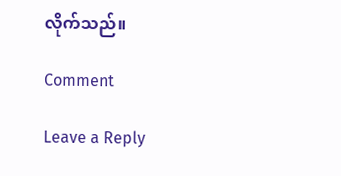လိုက်သည်။

Comment

Leave a Reply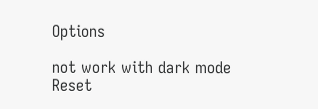Options

not work with dark mode
Reset